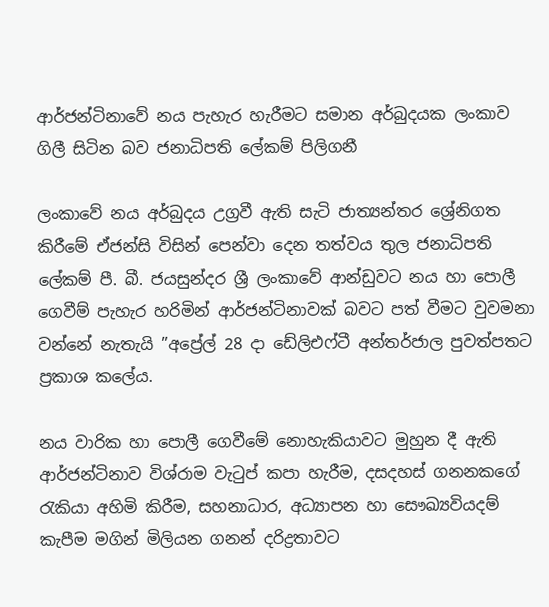ආර්ජන්ටිනාවේ නය පැහැර හැරීමට සමාන අර්බුදයක ලංකාව ගිලී සිටින බව ජනාධිපති ලේකම් පිලිගනී

ලංකාවේ නය අර්බුදය උග්‍රවී ඇති සැටි ජාත්‍යන්තර ශ්‍රේනිගත කිරීමේ ඒජන්සි විසින් පෙන්වා දෙන තත්වය තුල ජනාධිපති ලේකම් පී. බී. ජයසුන්දර ශ්‍රී ලංකාවේ ආන්ඩුවට නය හා පොලී ගෙවීම් පැහැර හරිමින් ආර්ජන්ටිනාවක් බවට පත් වීමට වුවමනා වන්නේ නැතැයි ”අප්‍රේල් 28 දා ඩේලිඑෆ්ටී අන්තර්ජාල පුවත්පතට ප්‍රකාශ කලේය.

නය වාරික හා පොලී ගෙවීමේ නොහැකියාවට මුහුන දී ඇති ආර්ජන්ටිනාව විශ්රාම වැටුප් කපා හැරීම, දසදහස් ගනනකගේ රැකියා අහිමි කිරීම, සහනාධාර, අධ්‍යාපන හා සෞඛ්‍යවියදම් කැපීම මගින් මිලියන ගනන් දරිද්‍රතාවට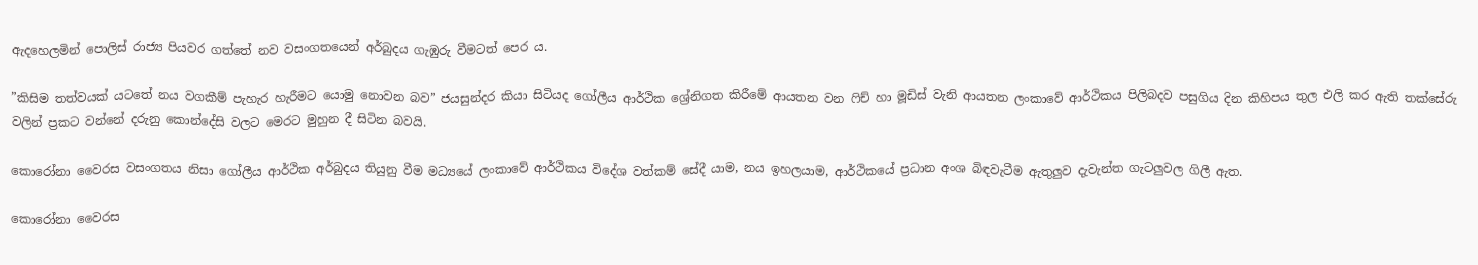ඇදහෙලමින් පොලිස් රාජ්‍ය පියවර ගත්තේ නව වසංගතයෙන් අර්බුදය ගැඹුරු වීමටත් පෙර ය.

”කිසිම තත්වයක් යටතේ නය වගකීම් පැහැර හැරීමට යොමු නොවන බව” ජයසුන්දර කියා සිටියද ගෝලීය ආර්ථික ශ්‍රේනිගත කිරීමේ ආයතන වන ෆිච් හා මූඩිස් වැනි ආයතන ලංකාවේ ආර්ථිකය පිලිබදව පසුගිය දින කිහිපය තුල එලි කර ඇති තක්සේරු වලින් ප්‍රකට වන්නේ දරුනු කොන්දේසි වලට මෙරට මුහුන දී සිටින බවයි.

කොරෝනා වෛරස වසංගතය නිසා ගෝලීය ආර්ථික අර්බුදය තියුනු වීම මධ්‍යයේ ලංකාවේ ආර්ථිකය විදේශ වත්කම් සේදී යාම, නය ඉහලයාම, ආර්ථිකයේ ප්‍රධාන අංශ බිඳවැටීම ඇතුලුව දැවැන්ත ගැටලුවල ගිලී ඇත.

කොරෝනා වෛරස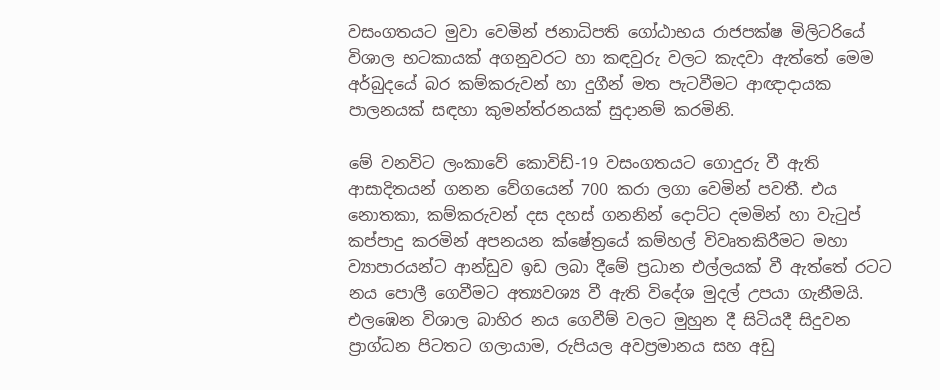වසංගතයට මුවා වෙමින් ජනාධිපති ගෝඨාභය රාජපක්ෂ මිලිටරියේ විශාල භටකායක් අගනුවරට හා කඳවුරු වලට කැදවා ඇත්තේ මෙම අර්බුදයේ බර කම්කරුවන් හා දුගීන් මත පැටවීමට ආඥාදායක පාලනයක් සඳහා කුමන්ත්රනයක් සුදානම් කරමිනි.

මේ වනවිට ලංකාවේ කොවිඩ්-19 වසංගතයට ගොදුරු වී ඇති ආසාදිතයන් ගනන වේගයෙන් 700 කරා ලගා වෙමින් පවතී. එය නොතකා, කම්කරුවන් දස දහස් ගනනින් දොට්ට දමමින් හා වැටුප් කප්පාදු කරමින් අපනයන ක්ෂේත්‍රයේ කම්හල් විවෘතකිරීමට මහා ව්‍යාපාරයන්ට ආන්ඩුව ඉඩ ලබා දීමේ ප්‍රධාන එල්ලයක් වී ඇත්තේ රටට නය පොලී ගෙවීමට අත්‍යවශ්‍ය වී ඇති විදේශ මුදල් උපයා ගැනීමයි. එලඹෙන විශාල බාහිර නය ගෙවීම් වලට මුහුන දී සිටියදී සිදුවන ප්‍රාග්ධන පිටතට ගලායාම, රුපියල අවප්‍රමානය සහ අඩු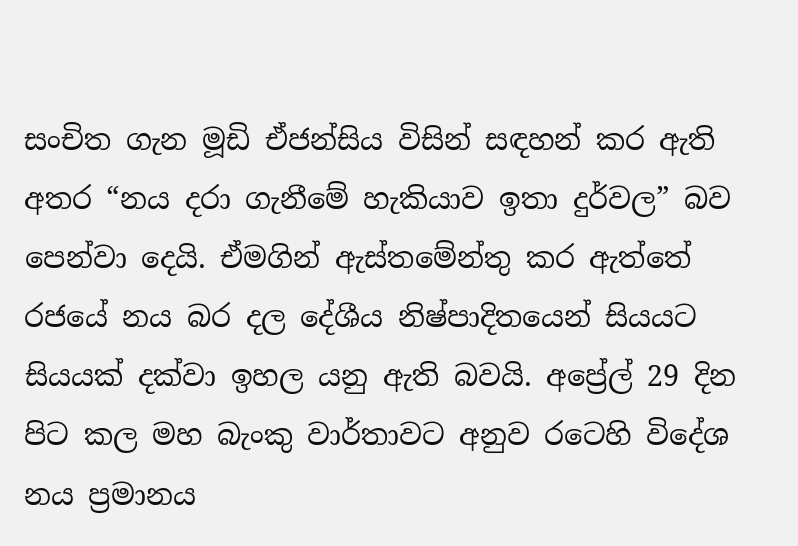සංචිත ගැන මූඩි ඒජන්සිය විසින් සඳහන් කර ඇති අතර “නය දරා ගැනීමේ හැකියාව ඉතා දුර්වල” බව පෙන්වා දෙයි. ඒමගින් ඇස්තමේන්තු කර ඇත්තේ රජයේ නය බර දල දේශීය නිෂ්පාදිතයෙන් සියයට සියයක් දක්වා ඉහල යනු ඇති බවයි. අප්‍රේල් 29 දින පිට කල මහ බැංකු වාර්තාවට අනුව රටෙහි විදේශ නය ප්‍රමානය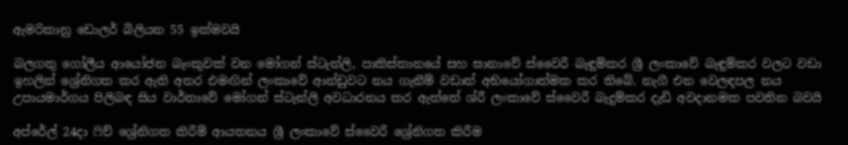ඇමරිකානු ඩොලර් බිලියන 55 ඉක්මවයි

බලගතු ගෝලීය ආයෝජන බැංකුවක් වන මෝගන් ස්ටැන්ලි, පාකිස්තානයේ සහ ඝානාවේ ස්වෛරී බැඳුම්කර ශ්‍රී ලංකාවේ බැඳුම්කර වලට වඩා ඉහලින් ශ්‍රේනිගත කර ඇති අතර එමඟින් ලංකාවේ ආන්ඩුවට නය ගැනීම් වඩාත් අභියෝගාත්මක කර තිබේ. නැගී එන වෙලඳපල නය උපායමාර්ගය පිලිබඳ සිය වාර්තාවේ මෝගන් ස්ටැන්ලි අවධාරනය කර ඇත්තේ ශ්රී ලංකාවේ ස්වෛරී බැදුම්කර දැඩි අවදානමක පවතින බවයි

අප්රේල් 24දා ෆිච් ශ්‍රේනිගත කිරීම් ආයතනය ශ්‍රී ලංකාවේ ස්වෛරී ශ්‍රේනිගත කිරීම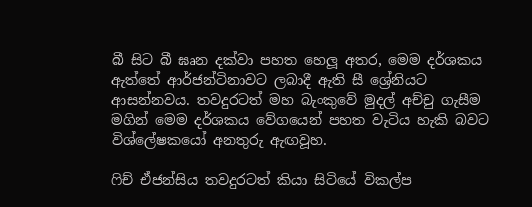බී සිට බී ඝෘන දක්වා පහත හෙලූ අතර, මෙම දර්ශකය ඇත්තේ ආර්ජන්ටිනාවට ලබාදී ඇති සී ශ්‍රේනියට ආසන්නවය. තවදුරටත් මහ බැංකුවේ මුදල් අච්චු ගැසීම මගින් මෙම දර්ශකය වේගයෙන් පහත වැටිය හැකි බවට විශ්ලේෂකයෝ අනතුරු ඇඟවූහ.

ෆිච් ඒජන්සිය තවදුරටත් කියා සිටියේ විකල්ප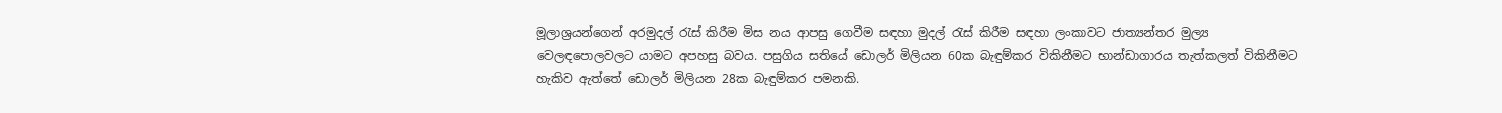මූලාශ්‍රයන්ගෙන් අරමුදල් රැස් කිරීම මිස නය ආපසු ගෙවීම සඳහා මුදල් රැස් කිරීම සඳහා ලංකාවට ජාත්‍යන්තර මුල්‍ය වෙලඳපොලවලට යාමට අපහසු බවය. පසුගිය සතියේ ඩොලර් මිලියන 60ක බැඳුම්කර විකිනීමට භාන්ඩාගාරය තැත්කලත් විකිනීමට හැකිව ඇත්තේ ඩොලර් මිලියන 28ක බැඳුම්කර පමනකි.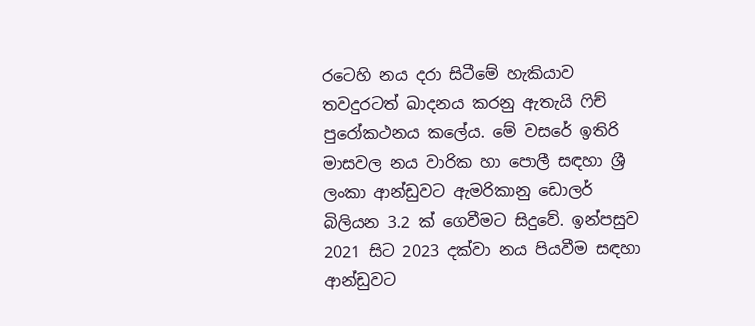රටෙහි නය දරා සිටීමේ හැකියාව තවදුරටත් ඛාදනය කරනු ඇතැයි ෆිච් පුරෝකථනය කලේය. මේ වසරේ ඉතිරි මාසවල නය වාරික හා පොලී සඳහා ශ්‍රී ලංකා ආන්ඩුවට ඇමරිකානු ඩොලර් බිලියන 3.2 ක් ගෙවීමට සිදුවේ. ඉන්පසුව 2021 සිට 2023 දක්වා නය පියවීම සඳහා ආන්ඩුවට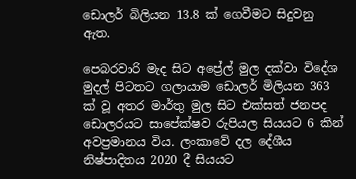ඩොලර් බිලියන 13.8 ක් ගෙවීමට සිදුවනු ඇත.

පෙබරවාරි මැද සිට අප්‍රේල් මුල දක්වා විදේශ මුදල් පිටතට ගලායාම ඩොලර් මිලියන 363 ක් වූ අතර මාර්තු මුල සිට එක්සත් ජනපද ඩොලරයට සාපේක්ෂව රුපියල සියයට 6 කින් අවප්‍රමානය විය. ලංකාවේ දල දේශීය නිෂ්පාදිතය 2020 දී සියයට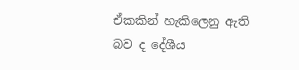ඒකකින් හැකිලෙනු ඇති බව ද දේශීය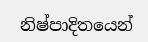නිෂ්පාදිතයෙන්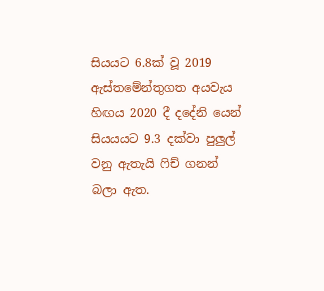සියයට 6.8ක් වූ 2019 ඇස්තමේන්තුගත අයවැය හිඟය 2020 දී දදේනි යෙන් සියයයට 9.3 දක්වා පුලුල් වනු ඇතැයි ෆිච් ගනන් බලා ඇත.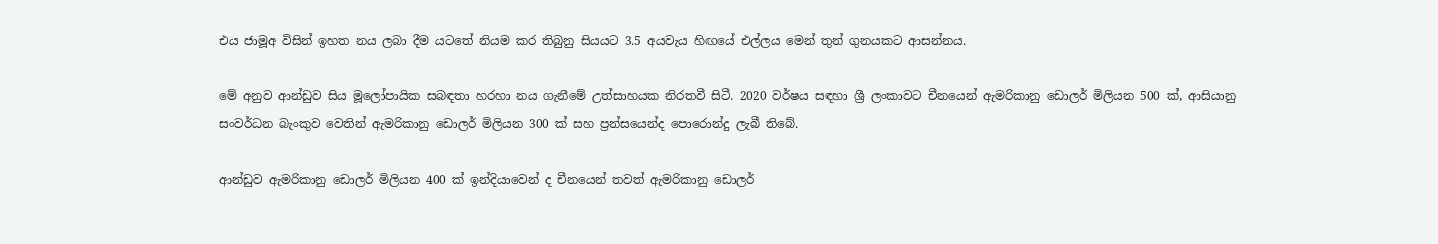එය ජාමූඅ විසින් ඉහත නය ලබා දීම යටතේ නියම කර තිබුනු සියයට 3.5 අයවැය හිඟයේ එල්ලය මෙන් තුන් ගුනයකට ආසන්නය.

මේ අනුව ආන්ඩුව සිය මූලෝපායික සබඳතා හරහා නය ගැනීමේ උත්සාහයක නිරතවී සිටී. 2020 වර්ෂය සඳහා ශ්‍රී ලංකාවට චීනයෙන් ඇමරිකානු ඩොලර් මිලියන 500 ක්, ආසියානු සංවර්ධන බැංකුව වෙතින් ඇමරිකානු ඩොලර් මිලියන 300 ක් සහ ප්‍රන්සයෙන්ද පොරොන්දු ලැබී තිබේ.

ආන්ඩුව ඇමරිකානු ඩොලර් මිලියන 400 ක් ඉන්දියාවෙන් ද චීනයෙන් තවත් ඇමරිකානු ඩොලර්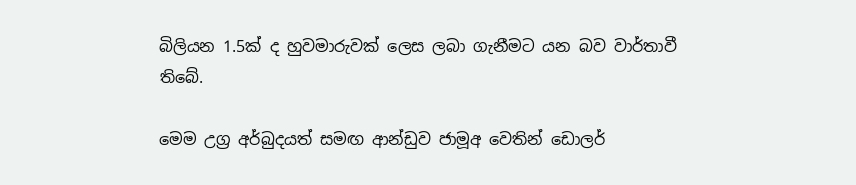බිලියන 1.5ක් ද හුවමාරුවක් ලෙස ලබා ගැනීමට යන බව වාර්තාවී තිබේ.

මෙම උග්‍ර අර්බුදයත් සමඟ ආන්ඩුව ජාමූඅ වෙතින් ඩොලර්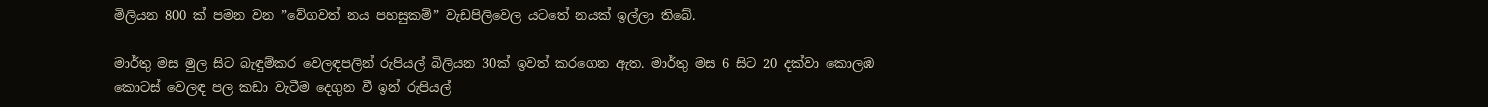මිලියන 800 ක් පමන වන ”වේගවත් නය පහසුකම්” වැඩපිලිවෙල යටතේ නයක් ඉල්ලා තිබේ.

මාර්තු මස මුල සිට බැඳුම්කර වෙලඳපලින් රුපියල් බිලියන 30ක් ඉවත් කරගෙන ඇත. මාර්තු මස 6 සිට 20 දක්වා කොලඹ කොටස් වෙලඳ පල කඩා වැටීම දෙගුන වී ඉන් රුපියල්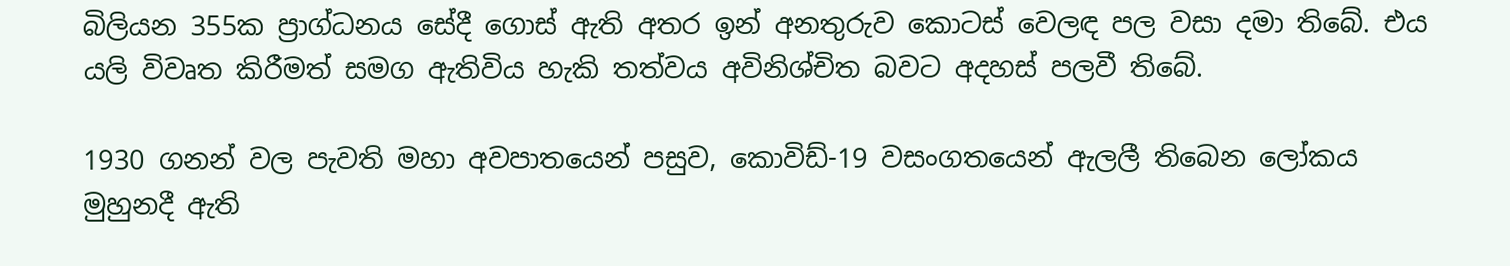බිලියන 355ක ප්‍රාග්ධනය සේදී ගොස් ඇති අතර ඉන් අනතුරුව කොටස් වෙලඳ පල වසා දමා තිබේ. එය යලි විවෘත කිරීමත් සමග ඇතිවිය හැකි තත්වය අවිනිශ්චිත බවට අදහස් පලවී තිබේ.

1930 ගනන් වල පැවති මහා අවපාතයෙන් පසුව, කොවිඩ්-19 වසංගතයෙන් ඇලලී තිබෙන ලෝකය මුහුනදී ඇති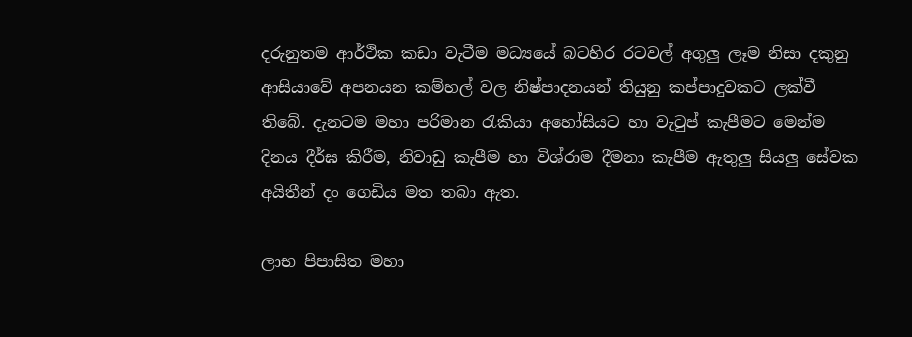දරුනුතම ආර්ථික කඩා වැටීම මධ්‍යයේ බටහිර රටවල් අගුලු ලෑම නිසා දකුනු ආසියාවේ අපනයන කම්හල් වල නිෂ්පාදනයන් තියුනු කප්පාදුවකට ලක්වී තිබේ. දැනටම මහා පරිමාන රැකියා අහෝසියට හා වැටුප් කැපීමට මෙන්ම දිනය දීර්ඝ කිරීම, නිවාඩු කැපීම හා විශ්රාම දීමනා කැපීම ඇතුලු සියලු සේවක අයිතීන් දං ගෙඩිය මත තබා ඇත.

ලාභ පිපාසිත මහා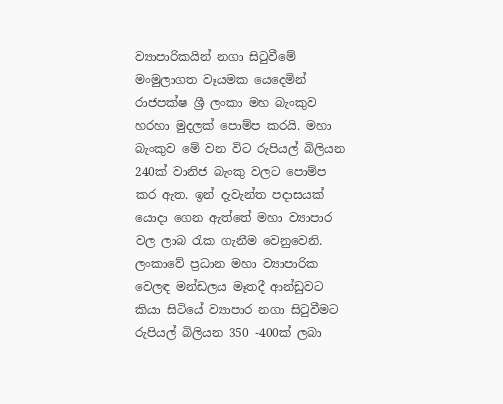ව්‍යාපාරිකයින් නගා සිටුවීමේ මංමුලාගත වෑයමක යෙදෙමින් රාජපක්ෂ ශ්‍රී ලංකා මහ බැංකුව හරහා මුදලක් පොම්ප කරයි. මහා බැංකුව මේ වන විට රුපියල් බිලියන 240ක් වානිජ බැංකු වලට පොම්ප කර ඇත. ඉන් දැවැන්ත පදාසයක් යොදා ගෙන ඇත්තේ මහා ව්‍යාපාර වල ලාබ රැක ගැනීම වෙනුවෙනි. ලංකාවේ ප්‍රධාන මහා ව්‍යාපාරික වෙලඳ මන්ඩලය මෑතදී ආන්ඩුවට කියා සිටියේ ව්‍යාපාර නගා සිටුවීමට රුපියල් බිලියන 350 -400ක් ලබා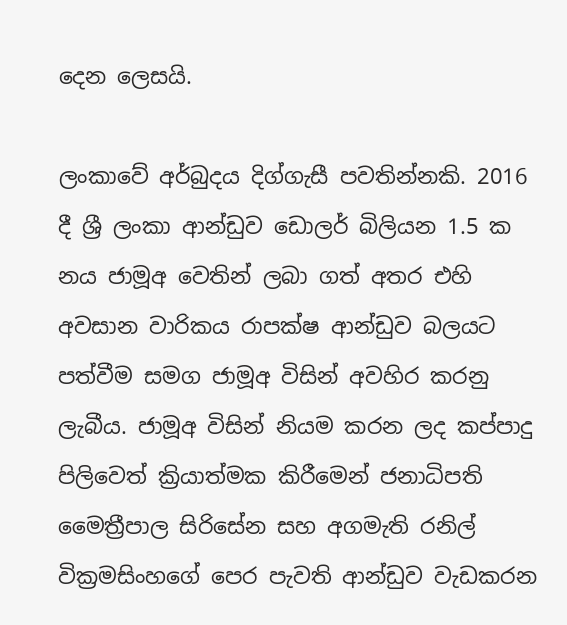දෙන ලෙසයි.

ලංකාවේ අර්බුදය දිග්ගැසී පවතින්නකි. 2016 දී ශ්‍රී ලංකා ආන්ඩුව ඩොලර් බිලියන 1.5 ක නය ජාමූඅ වෙතින් ලබා ගත් අතර එහි අවසාන වාරිකය රාපක්ෂ ආන්ඩුව බලයට පත්වීම සමග ජාමූඅ විසින් අවහිර කරනු ලැබීය. ජාමූඅ විසින් නියම කරන ලද කප්පාදු පිලිවෙත් ක්‍රියාත්මක කිරීමෙන් ජනාධිපති මෛත්‍රීපාල සිරිසේන සහ අගමැති රනිල් වික්‍රමසිංහගේ පෙර පැවති ආන්ඩුව වැඩකරන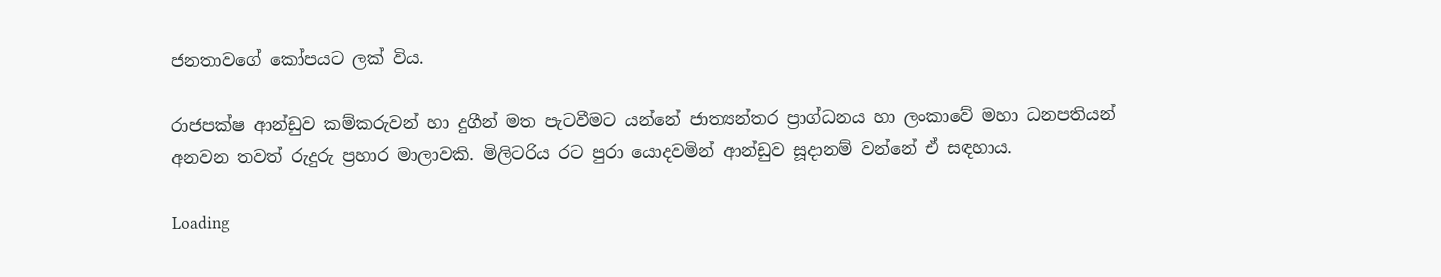ජනතාවගේ කෝපයට ලක් විය.

රාජපක්ෂ ආන්ඩුව කම්කරුවන් හා දුගීන් මත පැටවීමට යන්නේ ජාත්‍යන්තර ප්‍රාග්ධනය හා ලංකාවේ මහා ධනපතියන් අනවන තවත් රුදුරු ප්‍රහාර මාලාවකි. මිලිටරිය රට පුරා යොදවමින් ආන්ඩුව සූදානම් වන්නේ ඒ සඳහාය.

Loading